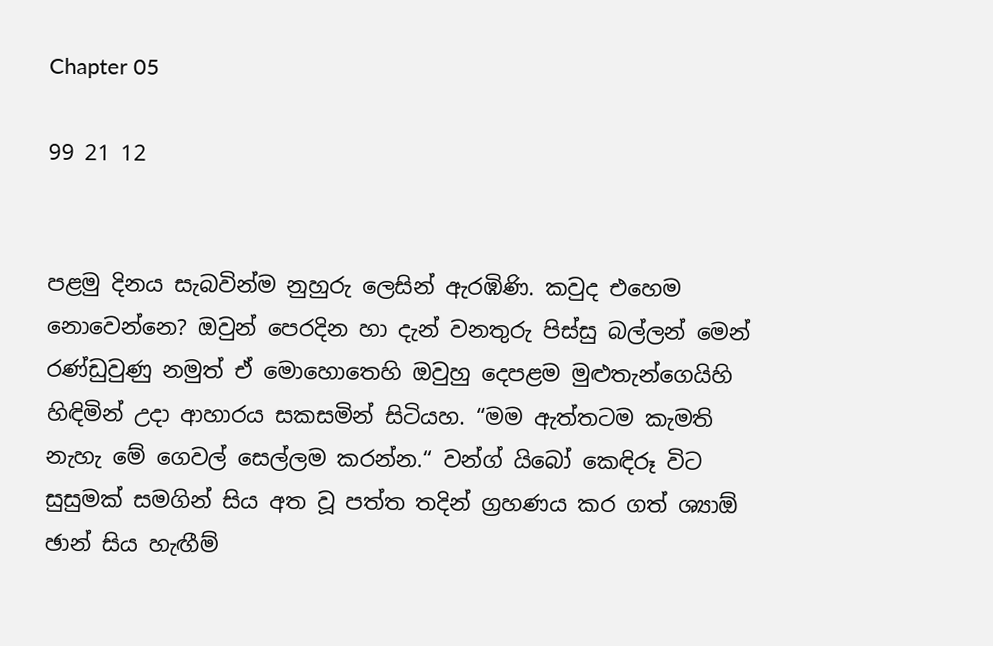Chapter 05

99 21 12


පළමු දිනය සැබවින්ම නුහුරු ලෙසින් ඇරඹිණි. කවුද එහෙම නොවෙන්නෙ? ඔවුන් පෙරදින හා දැන් වනතුරු පිස්සු බල්ලන් මෙන් රණ්ඩුවුණු නමුත් ඒ මොහොතෙහි ඔවුහු දෙපළම මුළුතැන්ගෙයිහි හිඳිමින් උදා ආහාරය සකසමින් සිටියහ. “මම ඇත්තටම කැමති නැහැ මේ ගෙවල් සෙල්ලම කරන්න.“ වන්ග් යිබෝ කෙඳිරූ විට සුසුමක් සමගින් සිය අත වූ පත්ත තදින් ග්‍රහණය කර ගත් ශ්‍යාඕ ඡාන් සිය හැඟීම්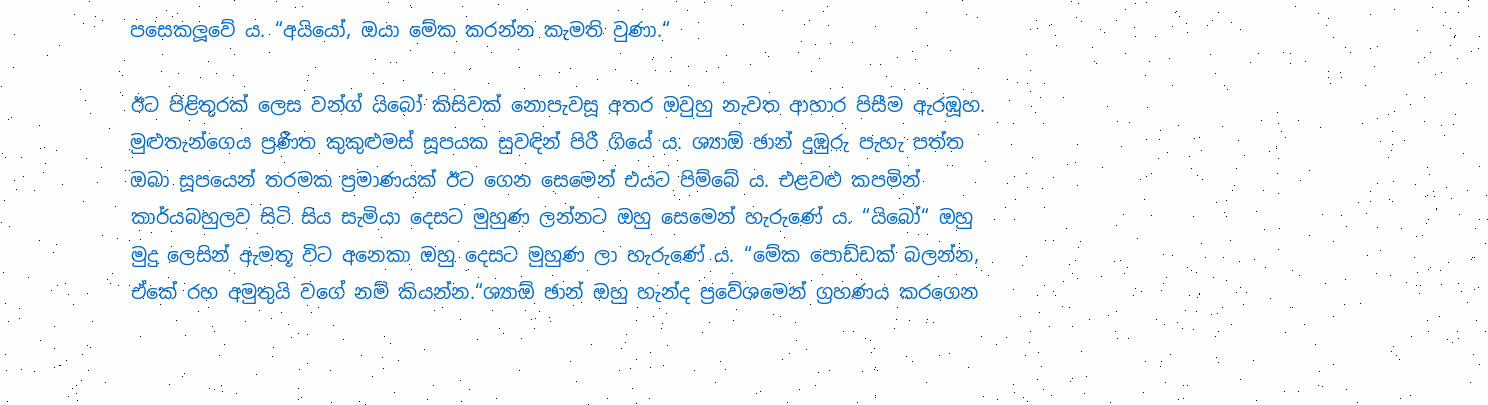පසෙකලූවේ ය. “අයියෝ, ඔයා මේක කරන්න කැමති වුණා.“

ඊට පිළිතුරක් ලෙස වන්ග් යිබෝ කිසිවක් නොපැවසූ අතර ඔවුහු නැවත ආහාර පිසීම ඇරඹූහ. මුළුතැන්ගෙය ප්‍රණීත කුකුළුමස් සූපයක සුවඳින් පිරී ගියේ ය. ශ්‍යාඕ ඡාන් දුඹුරු පැහැ පත්ත ඔබා සූපයෙන් තරමක ප්‍රමාණයක් ඊට ගෙන සෙමෙන් එයට පිම්බේ ය. එළවළු කපමින් කාර්යබහුලව සිටි සිය සැමියා දෙසට මුහුණ ලන්නට ඔහු සෙමෙන් හැරුණේ ය. “යිබෝ“ ඔහු මුදු ලෙසින් ඇමතූ විට අනෙකා ඔහු දෙසට මුහුණ ලා හැරුණේ ය. “මේක පොඩ්ඩක් බලන්න, ඒකේ රහ අමුතුයි වගේ නම් කියන්න.“ශ්‍යාඕ ඡාන් ඔහු හැන්ද ප්‍රවේශමෙන් ග්‍රහණය කරගෙන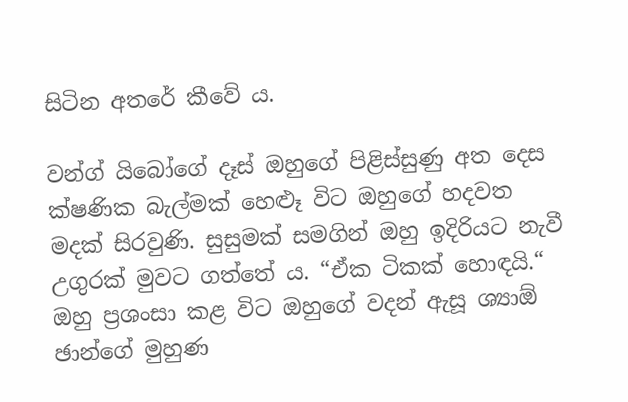සිටින අතරේ කීවේ ය.

වන්ග් යිබෝගේ දෑස් ඔහුගේ පිළිස්සුණු අත දෙස ක්ෂණික බැල්මක් හෙළූ විට ඔහුගේ හදවත මදක් සිරවුණි. සුසුමක් සමගින් ඔහු ඉදිරියට නැවී උගුරක් මුවට ගත්තේ ය. “ඒක ටිකක් හොඳයි.“ ඔහු ප්‍රශංසා කළ විට ඔහුගේ වදන් ඇසූ ශ්‍යාඕ ඡාන්ගේ මුහුණ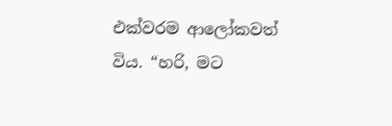එක්වරම ආලෝකවත් විය. “හරි, මට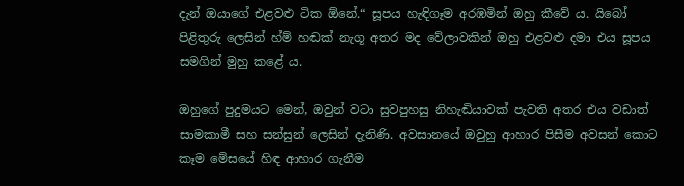දැන් ඔයාගේ එළවළු ටික ඕනේ.“ සූපය හැඳිගෑම අරඹමින් ඔහු කීවේ ය. යිබෝ පිළිතුරු ලෙසින් හ්ම් හඬක් නැගූ අතර මද වේලාවකින් ඔහු එළවළු දමා එය සූපය සමගින් මුහු කළේ ය.

ඔහුගේ පුදුමයට මෙන්, ඔවුන් වටා සුවපුහසු නිහැඬියාවක් පැවති අතර එය වඩාත් සාමකාමී සහ සන්සුන් ලෙසින් දැනිණි. අවසානයේ ඔවුහු ආහාර පිසීම අවසන් කොට කෑම මේසයේ හිඳ ආහාර ගැනීම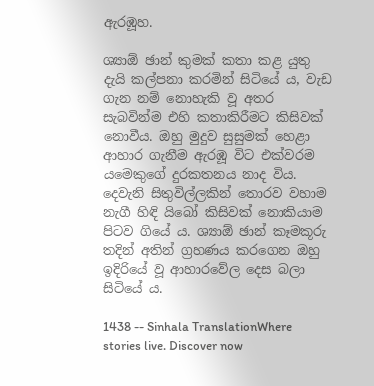ඇරඹූහ.

ශ්‍යාඕ ඡාන් කුමක් කතා කළ යුතු දැයි කල්පනා කරමින් සිටියේ ය, වැඩ ගැන නම් නොහැකි වූ අතර සැබවින්ම එහි කතාකිරීමට කිසිවක් නොවීය. ඔහු මුදුව සුසුමක් හෙළා ආහාර ගැනීම ඇරඹූ විට එක්වරම යමෙකුගේ දුරකතනය නාද විය. දෙවැනි සිතුවිල්ලකින් තොරව වහාම නැගී හිඳි යිබෝ කිසිවක් නොකියාම පිටව ගියේ ය. ශ්‍යාඕ ඡාන් කෑමකූරු තදින් අතින් ග්‍රහණය කරගෙන ඔහු ඉදිරියේ වූ ආහාරවේල දෙස බලා සිටියේ ය.

1438 -- Sinhala TranslationWhere stories live. Discover now